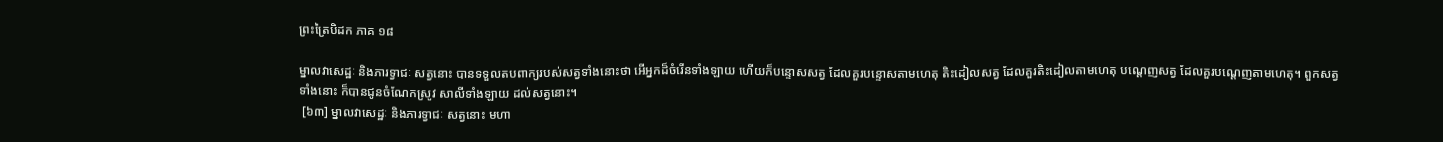ព្រះត្រៃបិដក ភាគ ១៨

ម្នាលវាសេដ្ឋៈ និងភារទ្វាជៈ សត្វនោះ បានទទួលតបពាក្យរបស់សត្វទាំងនោះថា អើអ្នកដ៏ចំរើនទាំងឡាយ ហើយក៏បន្ទោសសត្វ ដែលគួរបន្ទោសតាមហេតុ តិះដៀលសត្វ ដែលគួរតិះដៀលតាមហេតុ បណ្តេញសត្វ ដែលគួរបណ្តេញតាមហេតុ។ ពួកសត្វទាំងនោះ ក៏បានជូនចំណែកស្រូវ សាលីទាំងឡាយ ដល់សត្វនោះ។
 [៦៣] ម្នាលវាសេដ្ឋៈ និងភារទ្វាជៈ សត្វនោះ មហា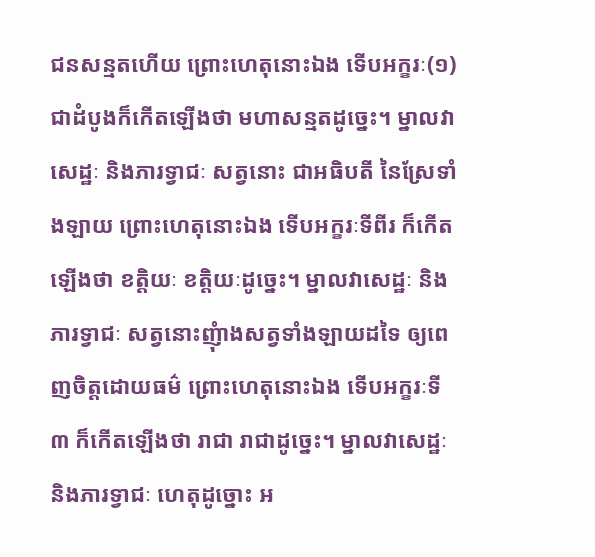ជនសន្មតហើយ ព្រោះហេតុនោះឯង ទើបអក្ខរៈ(១) ជាដំបូងក៏កើតឡើងថា មហាសន្មតដូច្នេះ។ ម្នាលវាសេដ្ឋៈ និងភារទ្វាជៈ សត្វនោះ ជាអធិបតី នៃស្រែទាំងឡាយ ព្រោះហេតុនោះឯង ទើបអក្ខរៈទីពីរ ក៏កើតឡើងថា ខត្តិយៈ ខត្តិយៈដូច្នេះ។ ម្នាលវាសេដ្ឋៈ និងភារទ្វាជៈ សត្វនោះញុំាងសត្វទាំងឡាយដទៃ ឲ្យពេញចិត្តដោយធម៌ ព្រោះហេតុនោះឯង ទើបអក្ខរៈទី៣ ក៏កើតឡើងថា រាជា រាជាដូច្នេះ។ ម្នាលវាសេដ្ឋៈ និងភារទ្វាជៈ ហេតុដូច្នោះ អ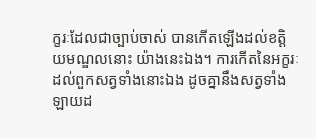ក្ខរៈដែលជាច្បាប់ចាស់ បានកើតឡើងដល់ខត្តិយមណ្ឌលនោះ យ៉ាងនេះឯង។ ការកើតនៃអក្ខរៈ ដល់ពួកសត្វទាំងនោះឯង ដូចគ្នានឹងសត្វទាំងឡាយដ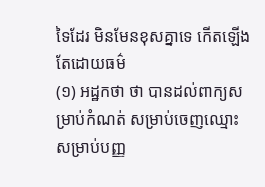ទៃដែរ មិនមែនខុសគ្នាទេ កើតឡើងតែដោយធម៌
(១) អដ្ឋកថា ថា បានដល់ពាក្យសម្រាប់កំណត់ សម្រាប់ចេញឈ្មោះ សម្រាប់បញ្ញ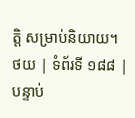ត្តិ សម្រាប់និយាយ។
ថយ | ទំព័រទី ១៨៨ | បន្ទាប់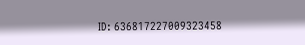ID: 636817227009323458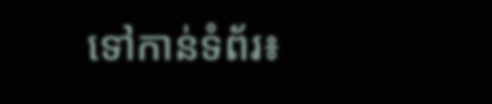ទៅកាន់ទំព័រ៖